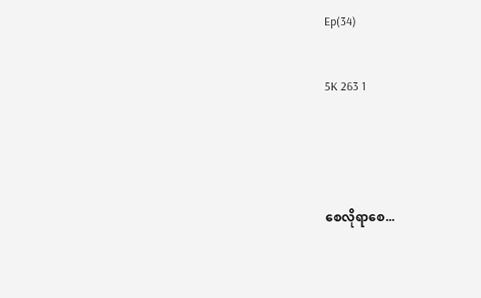Ep(34)

5K 263 1



စေလိုရာစေ...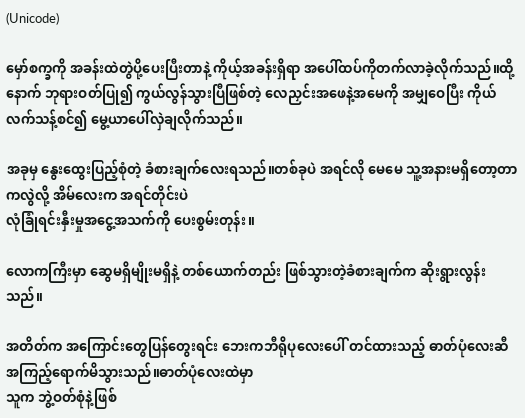(Unicode)

မှော်စက္ခကို အခန်းထဲတွဲပို့ပေးပြီးတာနဲ့ ကိုယ့်အခန်းရှိရာ အပေါ်ထပ်ကိုတက်လာခဲ့လိုက်သည်။ထို့နောက် ဘုရားဝတ်ပြု၍ ကွယ်လွန်သွားပြီဖြစ်တဲ့ လေညှင်းအဖေနဲ့အမေကို အမျှဝေပြီး ကိုယ်လက်သန့်စင်၍ မွေ့ယာပေါ်လှဲချလိုက်သည်။

အခုမှ နွေးထွေးပြည့်စုံတဲ့ ခံစားချက်လေးရသည်။တစ်ခုပဲ အရင်လို မေမေ သူ့အနားမရှိတော့တာကလွဲလို့ အိမ်လေးက အရင်တိုင်းပဲ
လုံခြုံရင်းနှီးမှုအငွေ့အသက်ကို ပေးစွမ်းတုန်း။

လောကကြီးမှာ ဆွေမရှိမျိုးမရှိနဲ့ တစ်ယောက်တည်း ဖြစ်သွားတဲ့ခံစားချက်က ဆိုးရွားလွန်းသည်။

အတိတ်က အကြောင်းတွေပြန်တွေးရင်း ဘေးကဘီရိုပုလေးပေါ် တင်ထားသည့် ဓာတ်ပုံလေးဆီ အကြည့်ရောက်မိသွားသည်။ဓာတ်ပုံလေးထဲမှာ
သူက ဘွဲ့ဝတ်စုံနဲ့ဖြစ်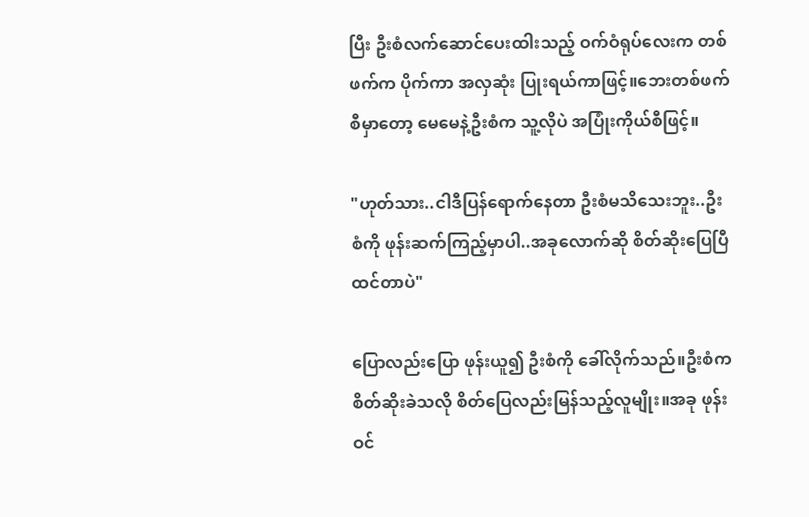ပြီး ဦးစံလက်ဆောင်ပေးထါးသည့် ဝက်ဝံရုပ်လေးက တစ်ဖက်က ပိုက်ကာ အလှဆုံး ပြုးရယ်ကာဖြင့်။ဘေးတစ်ဖက်စီမှာတော့ မေမေနဲ့ဦးစံက သူ့လိုပဲ အပြုံးကိုယ်စီဖြင့်။

"ဟုတ်သား..ငါဒီပြန်ရောက်နေတာ ဦးစံမသိသေးဘူး..ဦးစံကို ဖုန်းဆက်ကြည့်မှာပါ..အခုလောက်ဆို စိတ်ဆိုးပြေပြီထင်တာပဲ"

ပြောလည်းပြော ဖုန်းယူ၍ ဦးစံကို ခေါ်လိုက်သည်။ဦးစံက စိတ်ဆိုးခဲသလို စိတ်ပြေလည်းမြန်သည့်လူမျိုး။အခု ဖုန်းဝင်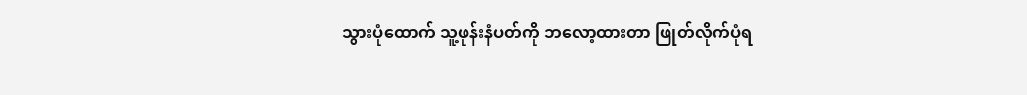သွားပုံထောက် သူ့ဖုန်းနံပတ်ကို ဘလော့ထားတာ ဖြုတ်လိုက်ပုံရ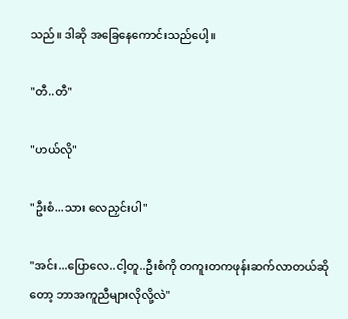သည်။ ဒါဆို အခြေနေကောင်းသည်ပေါ့။

"တီ..တီ"

"ဟယ်လို"

"ဦးစံ...သား လေညှင်းပါ"

"အင်း...ပြောလေ..ငါ့တူ..ဦးစံကို တကူးတကဖုန်းဆက်လာတယ်ဆိုတော့ ဘာအကူညီများလိုလို့လဲ"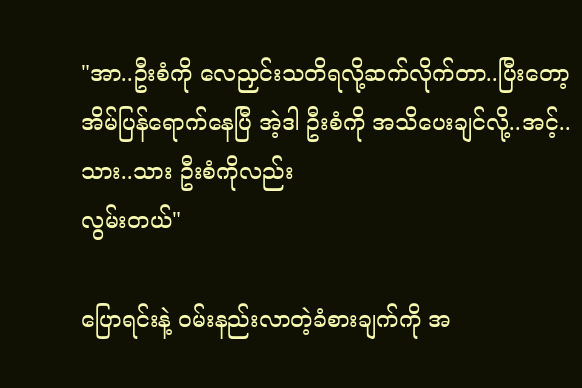"အာ..ဦးစံကို လေညှင်းသတိရလို့ဆက်လိုက်တာ..ပြီးတော့ အိမ်ပြန်ရောက်နေပြီ အဲ့ဒါ ဦးစံကို အသိပေးချင်လို့..အင့်..သား..သား ဦးစံကိုလည်း
လွမ်းတယ်"

ပြောရင်းနဲ့ ဝမ်းနည်းလာတဲ့ခံစားချက်ကို အ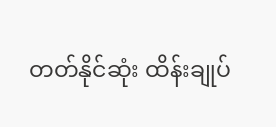တတ်နိုင်ဆုံး ထိန်းချုပ်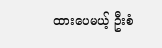ထားပေမယ့် ဦးစံ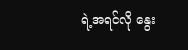ရဲ့အရင်လို နွေး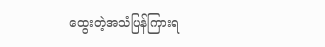ထွေးတဲ့အသံပြန်ကြားရ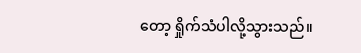တော့ ရှိုက်သံပါလို့သွားသည်။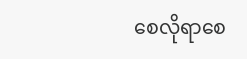စေလိုရာစေ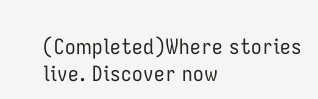(Completed)Where stories live. Discover now